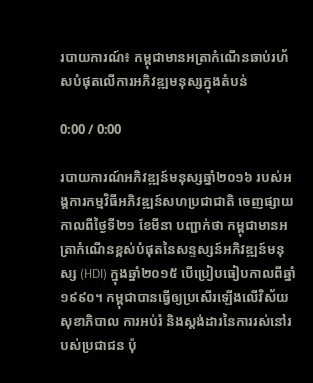របាយការណ៍៖ កម្ពុជាមានអត្រាកំណើនឆាប់រហ័សបំផុតលើការអភិវឌ្ឍមនុស្សក្នុងតំបន់

0:00 / 0:00

របាយការណ៍អភិវឌ្ឍន៍មនុស្សឆ្នាំ២០១៦ របស់អង្គការកម្មវិធីអភិវឌ្ឍន៍សហប្រជាជាតិ ចេញផ្សាយកាលពីថ្ងៃទី២១ ខែមីនា បញ្ជាក់ថា កម្ពុជាមានអត្រាកំណើនខ្ពស់បំផុតនៃសន្ទស្សន៍អភិវឌ្ឍន៍មនុស្ស (HDI) ក្នុងឆ្នាំ២០១៥ បើប្រៀបធៀបកាលពីឆ្នាំ១៩៩០។ កម្ពុជាបានធ្វើឲ្យប្រសើរឡើងលើវិស័យសុខាភិបាល ការអប់រំ និងស្តង់ដារនៃការរស់នៅរបស់ប្រជាជន ប៉ុ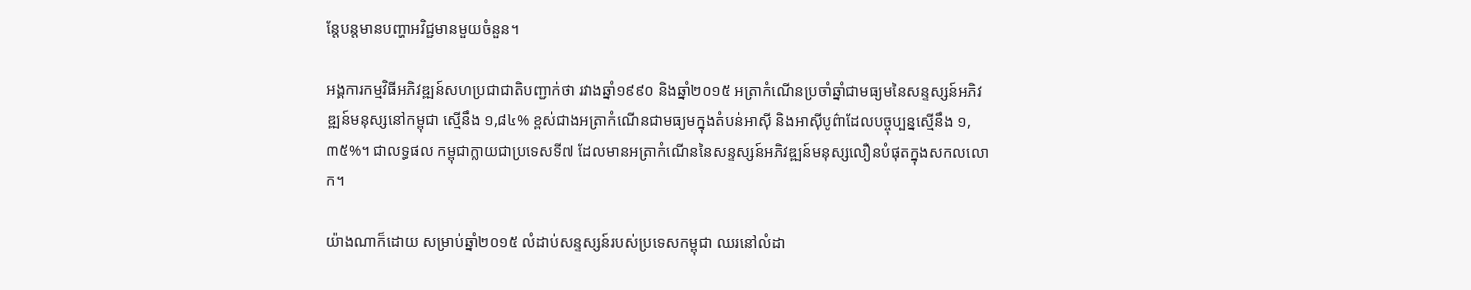ន្តែបន្តមានបញ្ហាអវិជ្ជមានមួយចំនួន។

អង្គការកម្មវិធីអភិវឌ្ឍន៍សហប្រជាជាតិបញ្ជាក់ថា រវាងឆ្នាំ១៩៩០ និងឆ្នាំ២០១៥ អត្រាកំណើនប្រចាំឆ្នាំជាមធ្យមនៃសន្ទស្សន៍អភិវឌ្ឍន៍មនុស្សនៅកម្ពុជា ស្មើនឹង ១,៨៤% ខ្ពស់ជាងអត្រាកំណើនជាមធ្យមក្នុងតំបន់អាស៊ី និងអាស៊ីបូព៌ាដែលបច្ចុប្បន្នស្មើនឹង ១,៣៥%។ ជាលទ្ធផល កម្ពុជាក្លាយជាប្រទេសទី៧ ដែលមានអត្រាកំណើននៃសន្ទស្សន៍អភិវឌ្ឍន៍មនុស្សលឿនបំផុតក្នុងសកលលោក។

យ៉ាងណាក៏ដោយ សម្រាប់ឆ្នាំ២០១៥ លំដាប់សន្ទស្សន៍របស់ប្រទេសកម្ពុជា ឈរនៅលំដា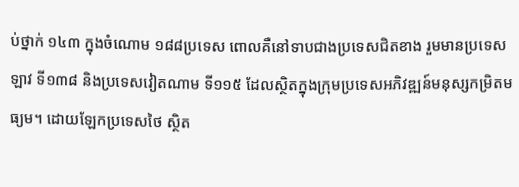ប់ថ្នាក់ ១៤៣ ក្នុងចំណោម ១៨៨ប្រទេស ពោលគឺនៅទាបជាងប្រទេសជិតខាង រួមមានប្រទេសឡាវ ទី១៣៨ និងប្រទេសវៀតណាម ទី១១៥ ដែលស្ថិតក្នុងក្រុមប្រទេសអភិវឌ្ឍន៍មនុស្សកម្រិតមធ្យម។ ដោយឡែកប្រទេសថៃ ស្ថិត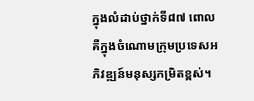ក្នុងលំដាប់ថ្នាក់ទី៨៧ ពោលគឺក្នុងចំណោមក្រុមប្រទេសអភិវឌ្ឍន៍មនុស្សកម្រិតខ្ពស់។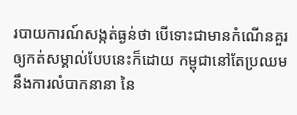របាយការណ៍សង្កត់ធ្ងន់ថា បើទោះជាមានកំណើនគួរឲ្យកត់សម្គាល់បែបនេះក៏ដោយ កម្ពុជានៅតែប្រឈមនឹងការលំបាកនានា នៃ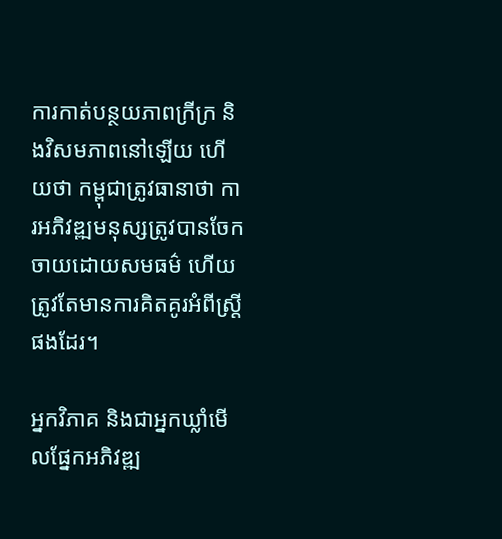ការកាត់បន្ថយភាពក្រីក្រ និងវិសមភាពនៅឡើយ ហើយថា កម្ពុជាត្រូវធានាថា ការអភិវឌ្ឍមនុស្សត្រូវបានចែកចាយដោយសមធម៌ ហើយត្រូវតែមានការគិតគូរអំពីស្ត្រីផងដែរ។

អ្នកវិភាគ និងជាអ្នកឃ្លាំមើលផ្នែកអភិវឌ្ឍ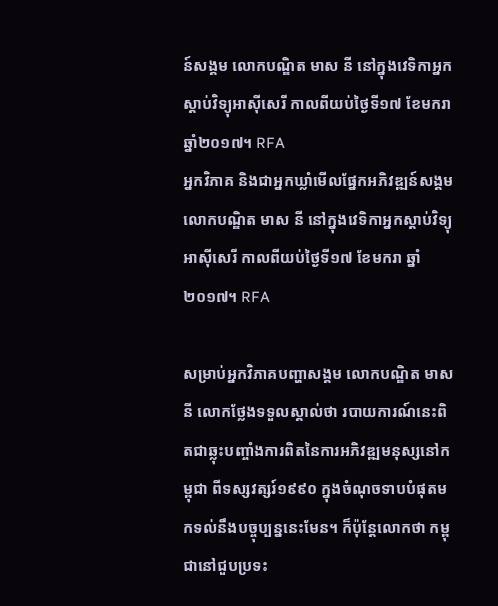ន៍សង្គម លោកបណ្ឌិត មាស នី នៅក្នុងវេទិកាអ្នកស្ដាប់វិទ្យុអាស៊ីសេរី កាលពីយប់ថ្ងៃទី១៧ ខែមករា ឆ្នាំ២០១៧។ RFA
អ្នកវិភាគ និងជាអ្នកឃ្លាំមើលផ្នែកអភិវឌ្ឍន៍សង្គម លោកបណ្ឌិត មាស នី នៅក្នុងវេទិកាអ្នកស្ដាប់វិទ្យុអាស៊ីសេរី កាលពីយប់ថ្ងៃទី១៧ ខែមករា ឆ្នាំ២០១៧។ RFA

សម្រាប់អ្នកវិភាគបញ្ហាសង្គម លោកបណ្ឌិត មាស នី លោកថ្លែងទទួលស្គាល់ថា របាយការណ៍នេះពិតជាឆ្លុះបញ្ចាំងការពិតនៃការអភិវឌ្ឍមនុស្សនៅកម្ពុជា ពីទស្សវត្សរ៍១៩៩០ ក្នុងចំណុចទាបបំផុតមកទល់នឹងបច្ចុប្បន្ននេះមែន។ ក៏ប៉ុន្តែលោកថា កម្ពុជានៅជួបប្រទះ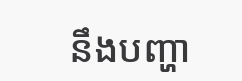នឹងបញ្ហា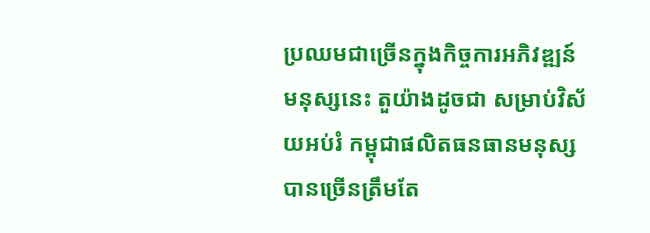ប្រឈមជាច្រើនក្នុងកិច្ចការអភិវឌ្ឍន៍មនុស្សនេះ តួយ៉ាងដូចជា សម្រាប់វិស័យអប់រំ កម្ពុជាផលិតធនធានមនុស្សបានច្រើនត្រឹមតែ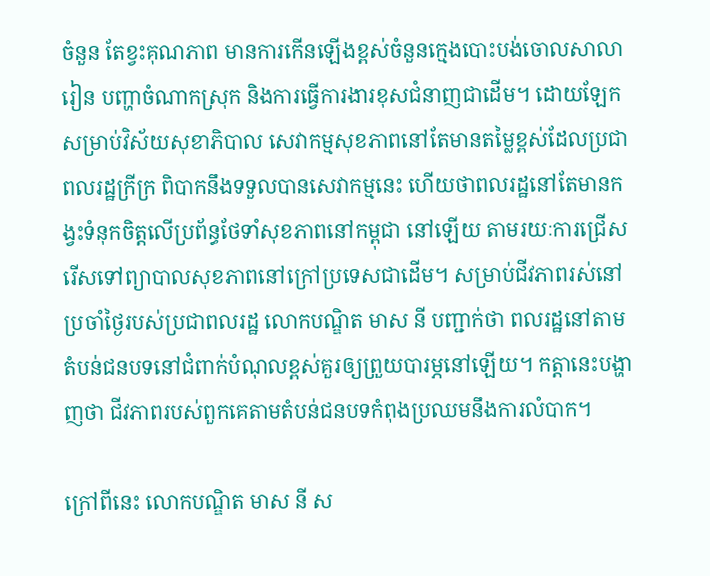ចំនួន តែខ្វះគុណភាព មានការកើនឡើងខ្ពស់ចំនួនក្មេងបោះបង់ចោលសាលារៀន បញ្ហាចំណាកស្រុក និងការធ្វើការងារខុសជំនាញជាដើម។ ដោយឡែកសម្រាប់វិស័យសុខាភិបាល សេវាកម្មសុខភាពនៅតែមានតម្លៃខ្ពស់ដែលប្រជាពលរដ្ឋក្រីក្រ ពិបាកនឹងទទួលបានសេវាកម្មនេះ ហើយថាពលរដ្ឋនៅតែមានកង្វះទំនុកចិត្តលើប្រព័ន្ធថែទាំសុខភាពនៅកម្ពុជា នៅឡើយ តាមរយៈការជ្រើសរើសទៅព្យាបាលសុខភាពនៅក្រៅប្រទេសជាដើម។ សម្រាប់ជីវភាពរស់នៅប្រចាំថ្ងៃរបស់ប្រជាពលរដ្ឋ លោកបណ្ឌិត មាស នី បញ្ជាក់ថា ពលរដ្ឋនៅតាមតំបន់ជនបទនៅជំពាក់បំណុលខ្ពស់គួរឲ្យព្រួយបារម្ភនៅឡើយ។ កត្តានេះបង្ហាញថា ជីវភាពរបស់ពួកគេតាមតំបន់ជនបទកំពុងប្រឈមនឹងការលំបាក។

ក្រៅពីនេះ លោកបណ្ឌិត មាស នី ស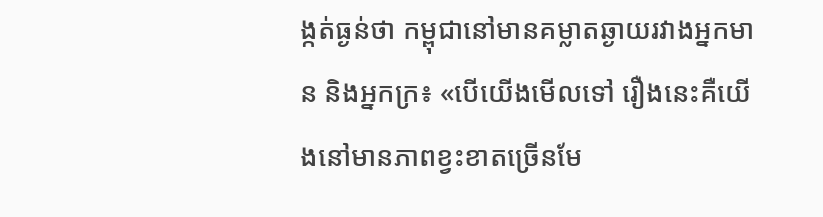ង្កត់ធ្ងន់ថា កម្ពុជានៅមានគម្លាតឆ្ងាយរវាងអ្នកមាន និងអ្នកក្រ៖ «បើយើងមើលទៅ រឿងនេះគឺយើងនៅមានភាពខ្វះខាតច្រើនមែ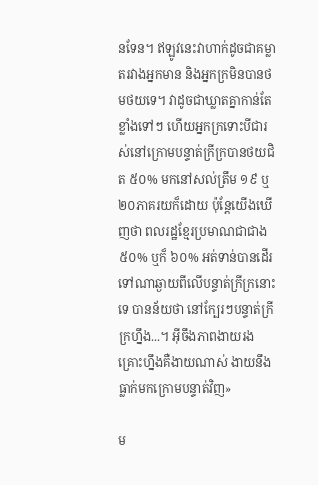នទែន។ ឥឡូវនេះវាហាក់ដូចជាគម្លាតរវាងអ្នកមាន និងអ្នកក្រមិនបានថមថយទេ។ វាដូចជាឃ្លាតគ្នាកាន់តែខ្លាំងទៅៗ ហើយអ្នកក្រទោះបីជារស់នៅក្រោមបន្ទាត់ក្រីក្របានថយជិត ៥០% មកនៅសល់ត្រឹម ១៩ ឬ ២០ភាគរយក៏ដោយ ប៉ុន្តែយើងឃើញថា ពលរដ្ឋខ្មែរប្រមាណជាជាង ៥០% ឬក៏ ៦០% អត់ទាន់បានដើរទៅណាឆ្ងាយពីលើបន្ទាត់ក្រីក្រនោះទេ បានន័យថា នៅក្បែរៗបន្ទាត់ក្រីក្រហ្នឹង...។ អ៊ីចឹងភាពងាយរងគ្រោះហ្នឹងគឺងាយណាស់ ងាយនឹងធ្លាក់មកក្រោមបន្ទាត់វិញ»

ម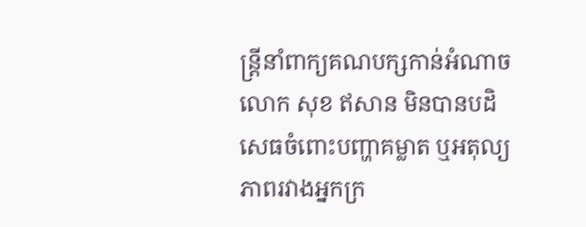ន្ត្រីនាំពាក្យគណបក្សកាន់អំណាច លោក សុខ ឥសាន មិនបានបដិសេធចំពោះបញ្ហាគម្លាត ឬអតុល្យភាពរវាងអ្នកក្រ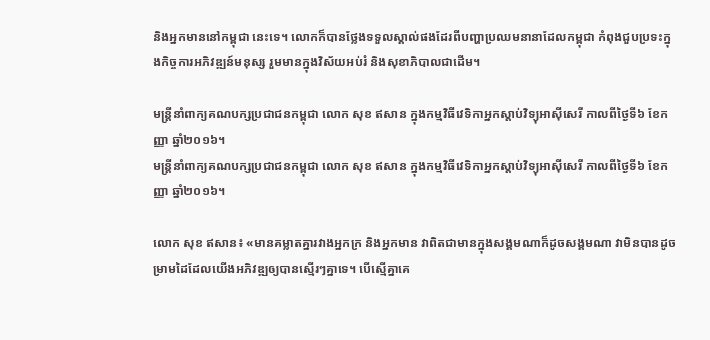និងអ្នកមាននៅកម្ពុជា នេះទេ។ លោកក៏បានថ្លែងទទួលស្គាល់ផងដែរពីបញ្ហាប្រឈមនានាដែលកម្ពុជា កំពុងជួបប្រទះក្នុងកិច្ចការអភិវឌ្ឍន៍មនុស្ស រួមមានក្នុងវិស័យអប់រំ និងសុខាភិបាលជាដើម។

មន្ត្រីនាំពាក្យគណបក្សប្រជាជនកម្ពុជា លោក សុខ ឥសាន ក្នុងកម្មវិធីវេទិកាអ្នកស្ដាប់វិទ្យុអាស៊ីសេរី កាលពីថ្ងៃទី៦ ខែកញ្ញា ឆ្នាំ២០១៦។
មន្ត្រីនាំពាក្យគណបក្សប្រជាជនកម្ពុជា លោក សុខ ឥសាន ក្នុងកម្មវិធីវេទិកាអ្នកស្ដាប់វិទ្យុអាស៊ីសេរី កាលពីថ្ងៃទី៦ ខែកញ្ញា ឆ្នាំ២០១៦។

លោក សុខ ឥសាន៖ «មានគម្លាតគ្នារវាងអ្នកក្រ និងអ្នកមាន វាពិតជាមានក្នុងសង្គមណាក៏ដូចសង្គមណា វាមិនបានដូចម្រាមដៃដែលយើងអភិវឌ្ឍឲ្យបានស្មើរៗគ្នាទេ។ បើស្មើគ្នាគេ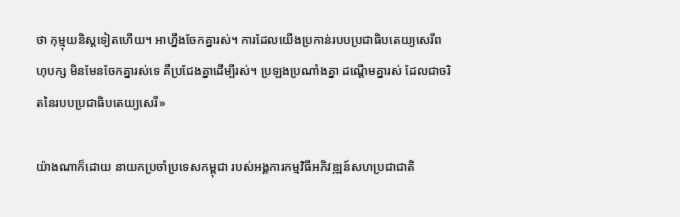ថា កុម្មុយនិស្តទៀតហើយ។ អាហ្នឹងចែកគ្នារស់។ ការដែលយើងប្រកាន់របបប្រជាធិបតេយ្យសេរីពហុបក្ស មិនមែនចែកគ្នារស់ទេ គឺប្រជែងគ្នាដើម្បីរស់។ ប្រឡងប្រណាំងគ្នា ដណ្តើមគ្នារស់ ដែលជាចរិតនៃរបបប្រជាធិបតេយ្យសេរី»

យ៉ាងណាក៏ដោយ នាយកប្រចាំប្រទេសកម្ពុជា របស់អង្គការកម្មវិធីអភិវឌ្ឍន៍សហប្រជាជាតិ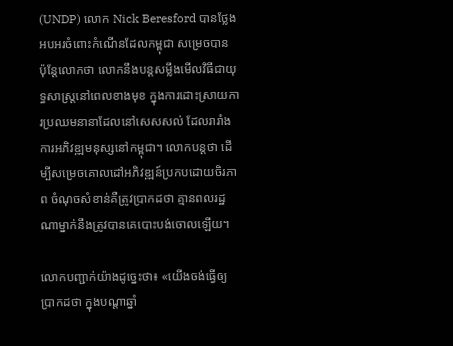(UNDP) លោក Nick Beresford បានថ្លែងអបអរចំពោះកំណើនដែលកម្ពុជា សម្រេចបាន ប៉ុន្តែលោកថា លោកនឹងបន្តសម្លឹងមើលវិធីជាយុទ្ធសាស្ត្រនៅពេលខាងមុខ ក្នុងការដោះស្រាយការប្រឈមនានាដែលនៅសេសសល់ ដែលរារាំងការអភិវឌ្ឍមនុស្សនៅកម្ពុជា។ លោកបន្តថា ដើម្បីសម្រេចគោលដៅអភិវឌ្ឍន៍ប្រកបដោយចិរភាព ចំណុចសំខាន់គឺត្រូវប្រាកដថា គ្មានពលរដ្ឋណាម្នាក់នឹងត្រូវបានគេបោះបង់ចោលឡើយ។

លោកបញ្ជាក់យ៉ាងដូច្នេះថា៖ «យើងចង់ធ្វើឲ្យប្រាកដថា ក្នុងបណ្តាឆ្នាំ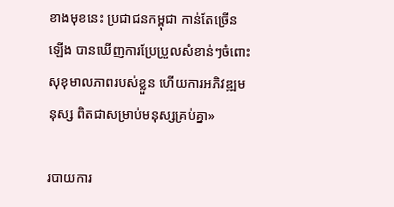ខាងមុខនេះ ប្រជាជនកម្ពុជា កាន់តែច្រើនឡើង បានឃើញការប្រែប្រួលសំខាន់ៗចំពោះសុខុមាលភាពរបស់ខ្លួន ហើយការអភិវឌ្ឍមនុស្ស ពិតជាសម្រាប់មនុស្សគ្រប់គ្នា»

របាយការ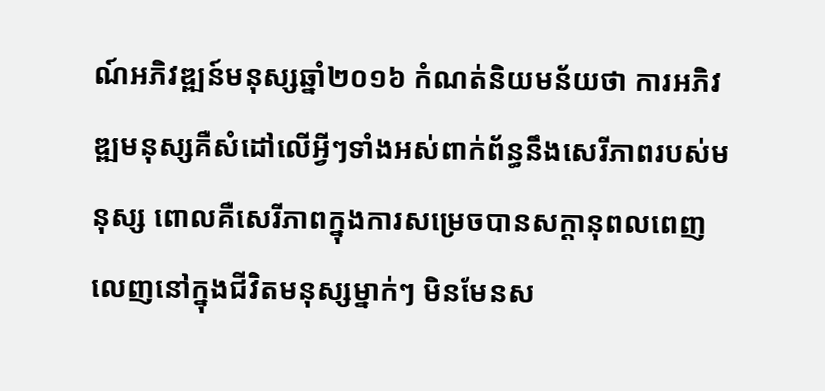ណ៍អភិវឌ្ឍន៍មនុស្សឆ្នាំ២០១៦ កំណត់និយមន័យថា ការអភិវឌ្ឍមនុស្សគឺសំដៅលើអ្វីៗទាំងអស់ពាក់ព័ន្ធនឹងសេរីភាពរបស់មនុស្ស ពោលគឺសេរីភាពក្នុងការសម្រេចបានសក្ដានុពលពេញលេញនៅក្នុងជីវិតមនុស្សម្នាក់ៗ មិនមែនស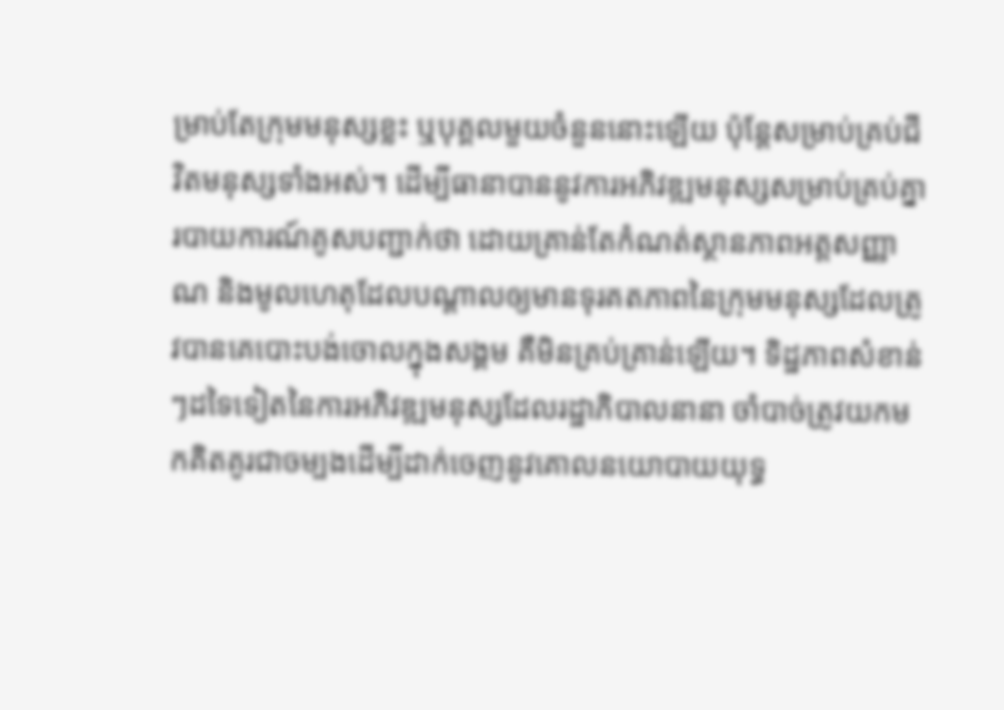ម្រាប់តែក្រុមមនុស្សខ្លះ ឬបុគ្គលមួយចំនួននោះឡើយ ប៉ុន្តែសម្រាប់គ្រប់ជីវិតមនុស្សទាំងអស់។ ដើម្បីធានាបាននូវការអភិវឌ្ឍមនុស្សសម្រាប់គ្រប់គ្នា របាយការណ៍គូសបញ្ជាក់ថា ដោយគ្រាន់តែកំណត់ស្ថានភាពអត្តសញ្ញាណ និងមូលហេតុដែលបណ្ដាលឲ្យមានទុរគតភាពនៃក្រុមមនុស្សដែលត្រូវបានគេបោះបង់ចោលក្នុងសង្គម គឺមិនគ្រប់គ្រាន់ឡើយ។ ទិដ្ឋភាពសំខាន់ៗដទៃទៀតនៃការអភិវឌ្ឍមនុស្សដែលរដ្ឋាភិបាលនានា ចាំបាច់ត្រូវយកមកគិតគូរជាចម្បងដើម្បីដាក់ចេញនូវគោលនយោបាយយុទ្ធ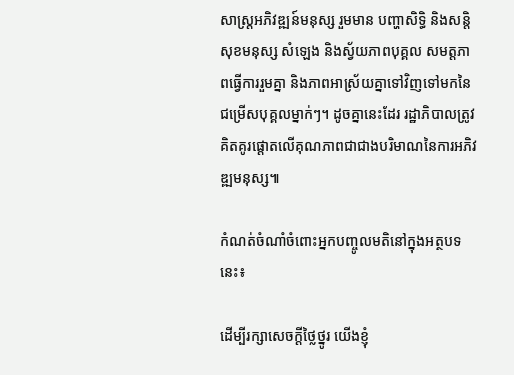សាស្ត្រអភិវឌ្ឍន៍មនុស្ស រួមមាន បញ្ហាសិទ្ធិ និងសន្តិសុខមនុស្ស សំឡេង និងស្វ័យភាពបុគ្គល សមត្តភាពធ្វើការរួមគ្នា និងភាពអាស្រ័យគ្នាទៅវិញទៅមកនៃជម្រើសបុគ្គលម្នាក់ៗ។ ដូចគ្នានេះដែរ រដ្ឋាភិបាលត្រូវគិតគូរផ្តោតលើគុណភាពជាជាងបរិមាណនៃការអភិវឌ្ឍមនុស្ស៕

កំណត់ចំណាំចំពោះអ្នកបញ្ចូលមតិនៅក្នុងអត្ថបទនេះ៖

ដើម្បីរក្សាសេចក្ដីថ្លៃថ្នូរ យើងខ្ញុំ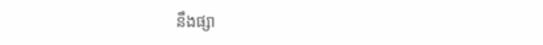នឹងផ្សា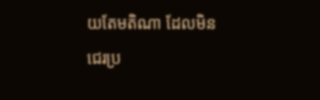យតែមតិណា ដែលមិនជេរប្រ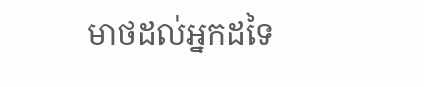មាថដល់អ្នកដទៃ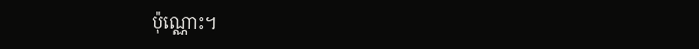ប៉ុណ្ណោះ។